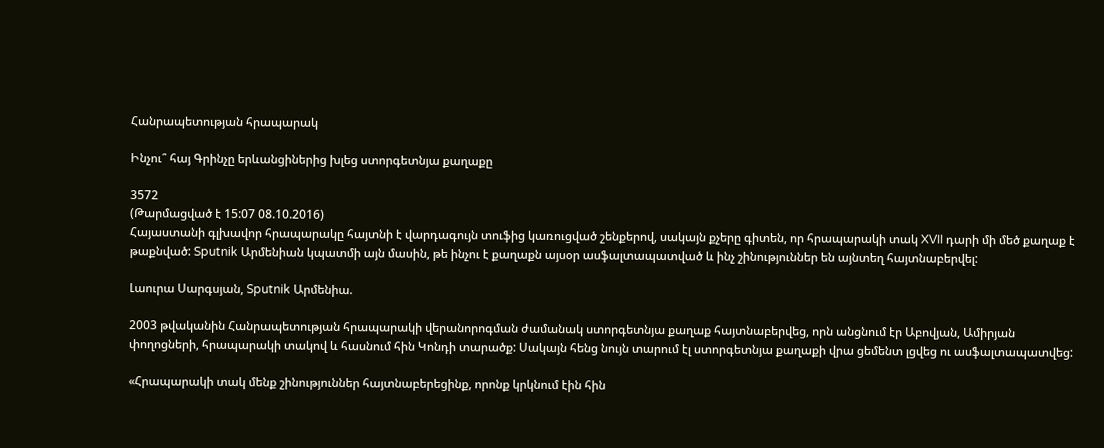Հանրապետության հրապարակ

Ինչու՞ հայ Գրինչը երևանցիներից խլեց ստորգետնյա քաղաքը

3572
(Թարմացված է 15:07 08.10.2016)
Հայաստանի գլխավոր հրապարակը հայտնի է վարդագույն տուֆից կառուցված շենքերով, սակայն քչերը գիտեն, որ հրապարակի տակ XVII դարի մի մեծ քաղաք է թաքնված: Sputnik Արմենիան կպատմի այն մասին, թե ինչու է քաղաքն այսօր ասֆալտապատված և ինչ շինություններ են այնտեղ հայտնաբերվել:

Լաուրա Սարգսյան, Sputnik Արմենիա.

2003 թվականին Հանրապետության հրապարակի վերանորոգման ժամանակ ստորգետնյա քաղաք հայտնաբերվեց, որն անցնում էր Աբովյան, Ամիրյան փողոցների, հրապարակի տակով և հասնում հին Կոնդի տարածք: Սակայն հենց նույն տարում էլ ստորգետնյա քաղաքի վրա ցեմենտ լցվեց ու ասֆալտապատվեց:

«Հրապարակի տակ մենք շինություններ հայտնաբերեցինք, որոնք կրկնում էին հին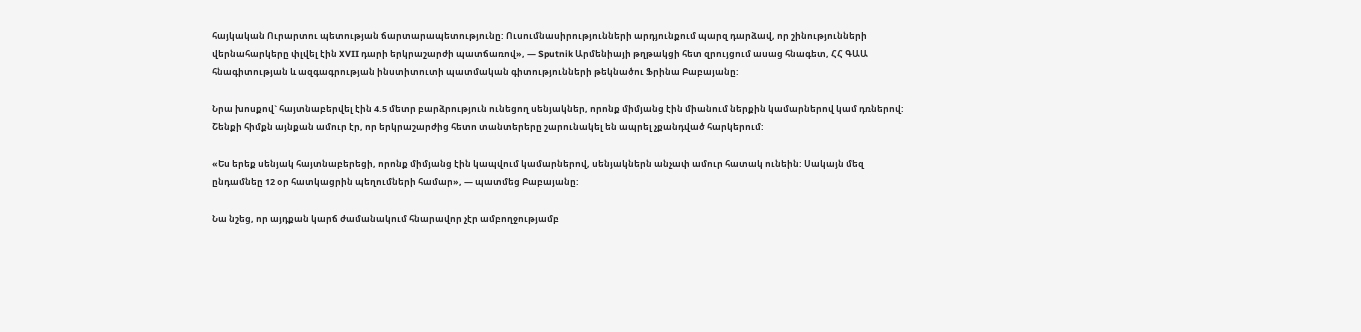հայկական Ուրարտու պետության ճարտարապետությունը: Ուսումնասիրությունների արդյունքում պարզ դարձավ, որ շինությունների վերնահարկերը փլվել էին XVII դարի երկրաշարժի պատճառով», — Sputnik Արմենիայի թղթակցի հետ զրույցում ասաց հնագետ, ՀՀ ԳԱԱ հնագիտության և ազգագրության ինստիտուտի պատմական գիտությունների թեկնածու Ֆրինա Բաբայանը:

Նրա խոսքով` հայտնաբերվել էին 4.5 մետր բարձրություն ունեցող սենյակներ, որոնք միմյանց էին միանում ներքին կամարներով կամ դռներով: Շենքի հիմքն այնքան ամուր էր, որ երկրաշարժից հետո տանտերերը շարունակել են ապրել չքանդված հարկերում:

«Ես երեք սենյակ հայտնաբերեցի, որոնք միմյանց էին կապվում կամարներով, սենյակներն անչափ ամուր հատակ ունեին: Սակայն մեզ ընդամնեը 12 օր հատկացրին պեղումների համար», — պատմեց Բաբայանը:

Նա նշեց, որ այդքան կարճ ժամանակում հնարավոր չէր ամբողջությամբ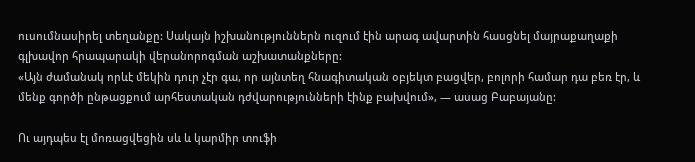ուսումնասիրել տեղանքը: Սակայն իշխանություններն ուզում էին արագ ավարտին հասցնել մայրաքաղաքի գլխավոր հրապարակի վերանորոգման աշխատանքները:
«Այն ժամանակ որևէ մեկին դուր չէր գա, որ այնտեղ հնագիտական օբյեկտ բացվեր, բոլորի համար դա բեռ էր, և մենք գործի ընթացքում արհեստական դժվարությունների էինք բախվում», — ասաց Բաբայանը:

Ու այդպես էլ մոռացվեցին սև և կարմիր տուֆի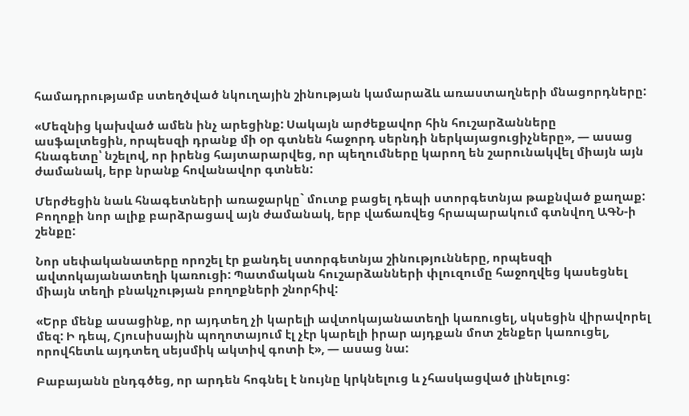համադրությամբ ստեղծված նկուղային շինության կամարաձև առաստաղների մնացորդները:

«Մեզնից կախված ամեն ինչ արեցինք: Սակայն արժեքավոր հին հուշարձանները ասֆալտեցին, որպեսզի դրանք մի օր գտնեն հաջորդ սերնդի ներկայացուցիչները», — ասաց հնագետը՝ նշելով, որ իրենց հայտարարվեց, որ պեղումները կարող են շարունակվել միայն այն ժամանակ, երբ նրանք հովանավոր գտնեն:

Մերժեցին նաև հնագետների առաջարկը` մուտք բացել դեպի ստորգետնյա թաքնված քաղաք: Բողոքի նոր ալիք բարձրացավ այն ժամանակ, երբ վաճառվեց հրապարակում գտնվող ԱԳՆ-ի շենքը:

Նոր սեփականատերը որոշել էր քանդել ստորգետնյա շինությունները, որպեսզի ավտոկայանատեղի կառուցի: Պատմական հուշարձանների փլուզումը հաջողվեց կասեցնել միայն տեղի բնակչության բողոքների շնորհիվ:

«Երբ մենք ասացինք, որ այդտեղ չի կարելի ավտոկայանատեղի կառուցել, սկսեցին վիրավորել մեզ: Ի դեպ, Հյուսիսային պողոտայում էլ չէր կարելի իրար այդքան մոտ շենքեր կառուցել, որովհետև այդտեղ սեյսմիկ ակտիվ գոտի է», — ասաց նա:

Բաբայանն ընդգծեց, որ արդեն հոգնել է նույնը կրկնելուց և չհասկացված լինելուց: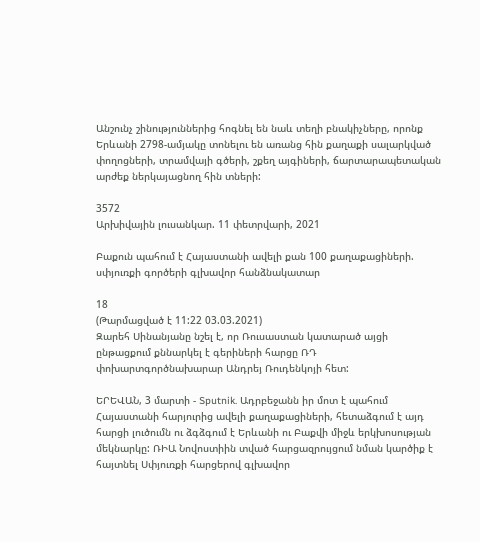Անշունչ շինություններից հոգնել են նաև տեղի բնակիչները, որոնք Երևանի 2798-ամյակը տոնելու են առանց հին քաղաքի սալարկված փողոցների, տրամվայի գծերի, շքեղ այգիների, ճարտարապետական արժեք ներկայացնող հին տների:

3572
Արխիվային լուսանկար. 11 փետրվարի, 2021

Բաքուն պահում է Հայաստանի ավելի քան 100 քաղաքացիների. սփյուռքի գործերի գլխավոր հանձնակատար

18
(Թարմացված է 11:22 03.03.2021)
Զարեհ Սինանյանը նշել է, որ Ռուսաստան կատարած այցի ընթացքում քննարկել է գերիների հարցը ՌԴ փոխարտգործնախարար Անդրեյ Ռուդենկոյի հետ:

ԵՐԵՎԱՆ, 3 մարտի - Sputnik. Ադրբեջանն իր մոտ է պահում Հայաստանի հարյուրից ավելի քաղաքացիների, հետաձգում է այդ հարցի լուծումն ու ձգձգում է Երևանի ու Բաքվի միջև երկխոսության մեկնարկը: ՌԻԱ Նովոստիին տված հարցազրույցում նման կարծիք է հայտնել Սփյուռքի հարցերով գլխավոր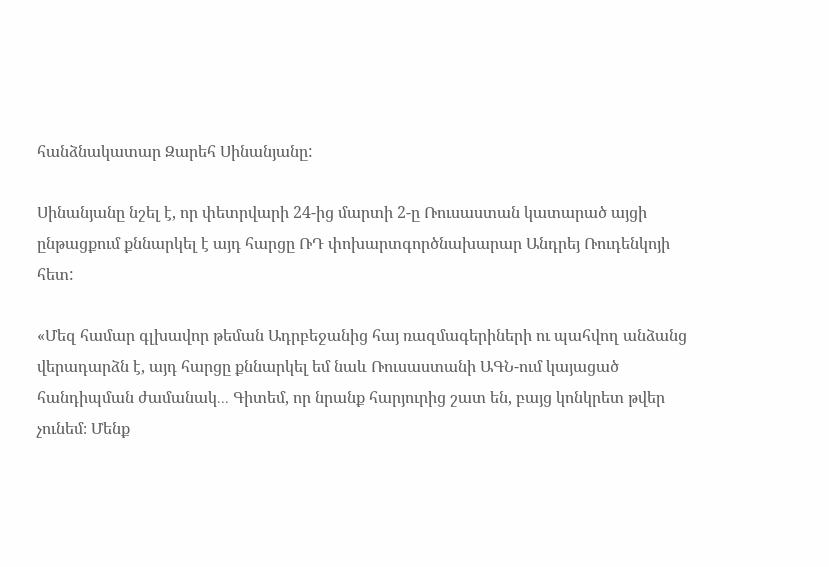հանձնակատար Զարեհ Սինանյանը:

Սինանյանը նշել է, որ փետրվարի 24-ից մարտի 2-ը Ռուսաստան կատարած այցի ընթացքում քննարկել է այդ հարցը ՌԴ փոխարտգործնախարար Անդրեյ Ռուդենկոյի հետ:

«Մեզ համար գլխավոր թեման Ադրբեջանից հայ ռազմագերիների ու պահվող անձանց վերադարձն է, այդ հարցը քննարկել եմ նաև Ռուսաստանի ԱԳՆ-ում կայացած հանդիպման ժամանակ․․․ Գիտեմ, որ նրանք հարյուրից շատ են, բայց կոնկրետ թվեր չունեմ։ Մենք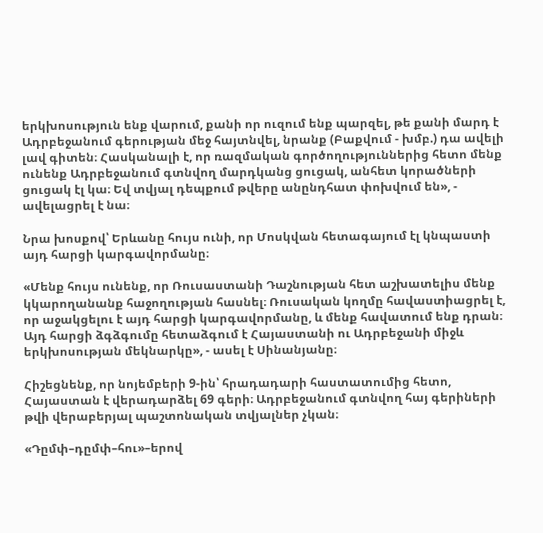երկխոսություն ենք վարում, քանի որ ուզում ենք պարզել, թե քանի մարդ է Ադրբեջանում գերության մեջ հայտնվել, նրանք (Բաքվում - խմբ.) դա ավելի լավ գիտեն։ Հասկանալի է, որ ռազմական գործողություններից հետո մենք ունենք Ադրբեջանում գտնվող մարդկանց ցուցակ, անհետ կորածների ցուցակ էլ կա։ Եվ տվյալ դեպքում թվերը անընդհատ փոխվում են», - ավելացրել է նա։

Նրա խոսքով՝ Երևանը հույս ունի, որ Մոսկվան հետագայում էլ կնպաստի այդ հարցի կարգավորմանը։

«Մենք հույս ունենք, որ Ռուսաստանի Դաշնության հետ աշխատելիս մենք կկարողանանք հաջողության հասնել։ Ռուսական կողմը հավաստիացրել է, որ աջակցելու է այդ հարցի կարգավորմանը, և մենք հավատում ենք դրան։ Այդ հարցի ձգձգումը հետաձգում է Հայաստանի ու Ադրբեջանի միջև երկխոսության մեկնարկը», - ասել է Սինանյանը։

Հիշեցնենք, որ նոյեմբերի 9-ին՝ հրադադարի հաստատումից հետո, Հայաստան է վերադարձել 69 գերի։ Ադրբեջանում գտնվող հայ գերիների թվի վերաբերյալ պաշտոնական տվյալներ չկան։

«Դըմփ–դըմփ–հու»–երով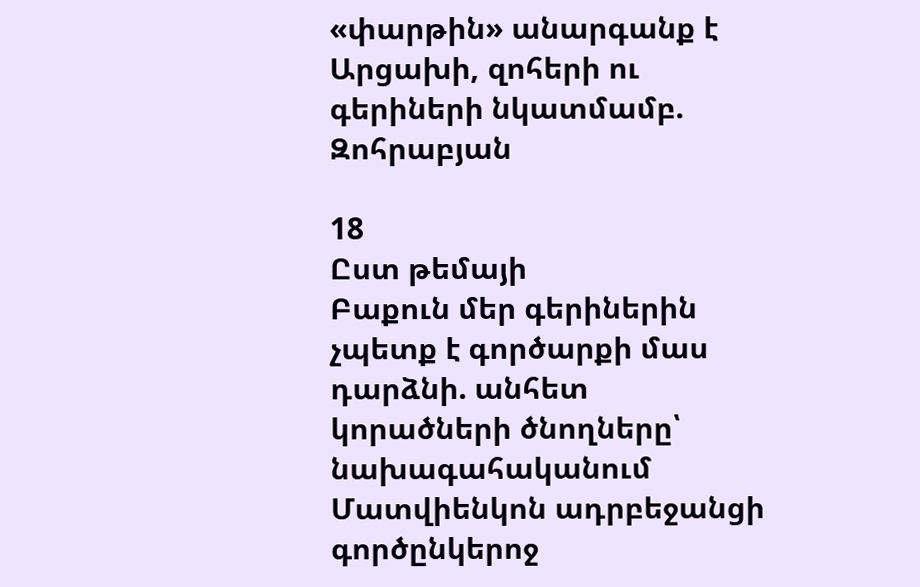«փարթին» անարգանք է Արցախի, զոհերի ու գերիների նկատմամբ. Զոհրաբյան

18
Ըստ թեմայի
Բաքուն մեր գերիներին չպետք է գործարքի մաս դարձնի. անհետ կորածների ծնողները՝ նախագահականում
Մատվիենկոն ադրբեջանցի գործընկերոջ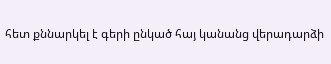հետ քննարկել է գերի ընկած հայ կանանց վերադարձի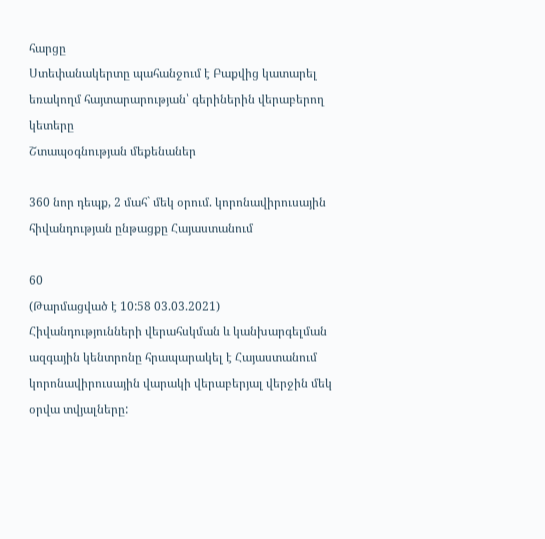հարցը
Ստեփանակերտը պահանջում է Բաքվից կատարել եռակողմ հայտարարության՝ գերիներին վերաբերող կետերը
Շտապօգնության մեքենաներ

360 նոր դեպք, 2 մահ` մեկ օրում. կորոնավիրուսային հիվանդության ընթացքը Հայաստանում

60
(Թարմացված է 10:58 03.03.2021)
Հիվանդությունների վերահսկման և կանխարգելման ազգային կենտրոնը հրապարակել է Հայաստանում կորոնավիրուսային վարակի վերաբերյալ վերջին մեկ օրվա տվյալները: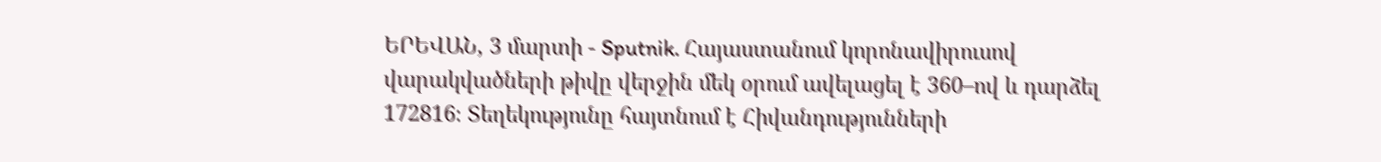ԵՐԵՎԱՆ, 3 մարտի - Sputnik. Հայաստանում կորոնավիրուսով վարակվածների թիվը վերջին մեկ օրում ավելացել է 360–ով և դարձել 172816։ Տեղեկությունը հայտնում է Հիվանդությունների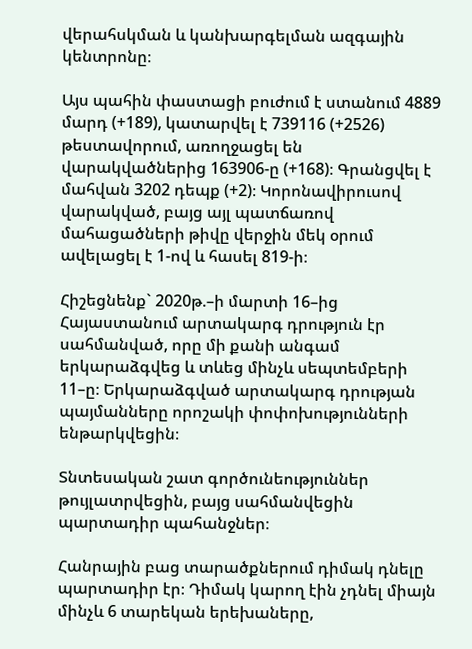վերահսկման և կանխարգելման ազգային կենտրոնը։

Այս պահին փաստացի բուժում է ստանում 4889 մարդ (+189), կատարվել է 739116 (+2526) թեստավորում, առողջացել են վարակվածներից 163906-ը (+168)։ Գրանցվել է մահվան 3202 դեպք (+2)։ Կորոնավիրուսով վարակված, բայց այլ պատճառով մահացածների թիվը վերջին մեկ օրում ավելացել է 1-ով և հասել 819-ի։

Հիշեցնենք` 2020թ.–ի մարտի 16–ից Հայաստանում արտակարգ դրություն էր սահմանված, որը մի քանի անգամ երկարաձգվեց և տևեց մինչև սեպտեմբերի 11–ը։ Երկարաձգված արտակարգ դրության պայմանները որոշակի փոփոխությունների ենթարկվեցին։

Տնտեսական շատ գործունեություններ թույլատրվեցին, բայց սահմանվեցին պարտադիր պահանջներ։

Հանրային բաց տարածքներում դիմակ դնելը պարտադիր էր։ Դիմակ կարող էին չդնել միայն մինչև 6 տարեկան երեխաները,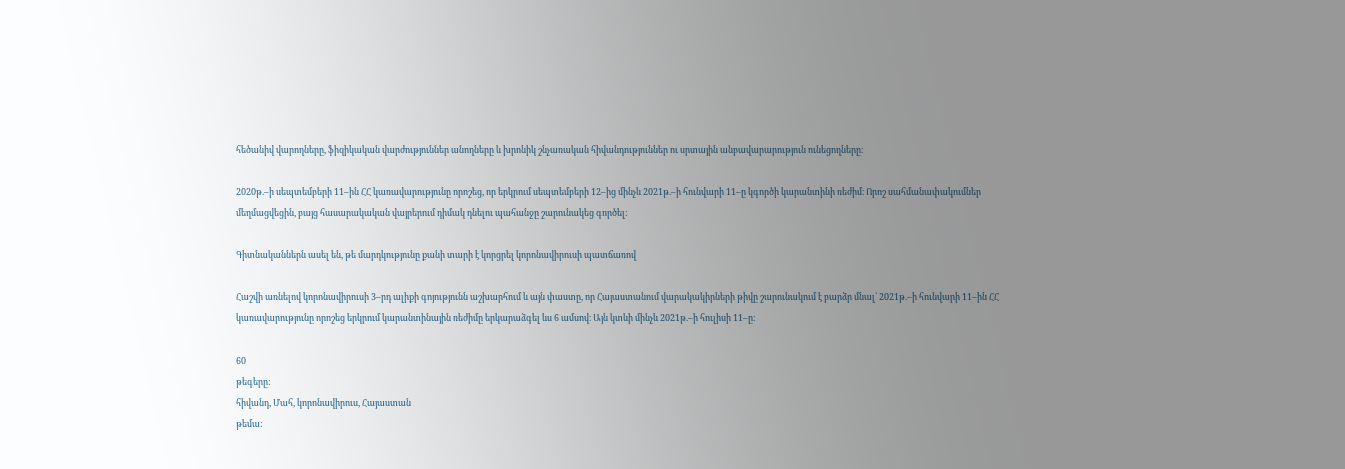հեծանիվ վարողները, ֆիզիկական վարժություններ անողները և խրոնիկ շնչառական հիվանդություններ ու սրտային անբավարարություն ունեցողները։

2020թ.–ի սեպտեմբերի 11–ին ՀՀ կառավարությունը որոշեց, որ երկրում սեպտեմբերի 12–ից մինչև 2021թ.–ի հունվարի 11–ը կգործի կարանտինի ռեժիմ։ Որոշ սահմանափակումներ մեղմացվեցին, բայց հասարակական վայրերում դիմակ դնելու պահանջը շարունակեց գործել։

Գիտնականներն ասել են, թե մարդկությունը քանի տարի է կորցրել կորոնավիրուսի պատճառով

Հաշվի առնելով կորոնավիրուսի 3–րդ ալիքի գոյությունն աշխարհում և այն փաստը, որ Հայաստանում վարակակիրների թիվը շարունակում է բարձր մնալ` 2021թ.–ի հունվարի 11–ին ՀՀ կառավարությունը որոշեց երկրում կարանտինային ռեժիմը երկարաձգել ևս 6 ամսով։ Այն կտևի մինչև 2021թ.–ի հուլիսի 11–ը։

60
թեգերը:
հիվանդ, Մահ, կորոնավիրուս, Հայաստան
թեմա: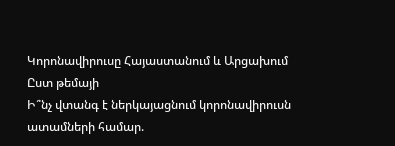Կորոնավիրուսը Հայաստանում և Արցախում
Ըստ թեմայի
Ի՞նչ վտանգ է ներկայացնում կորոնավիրուսն ատամների համար.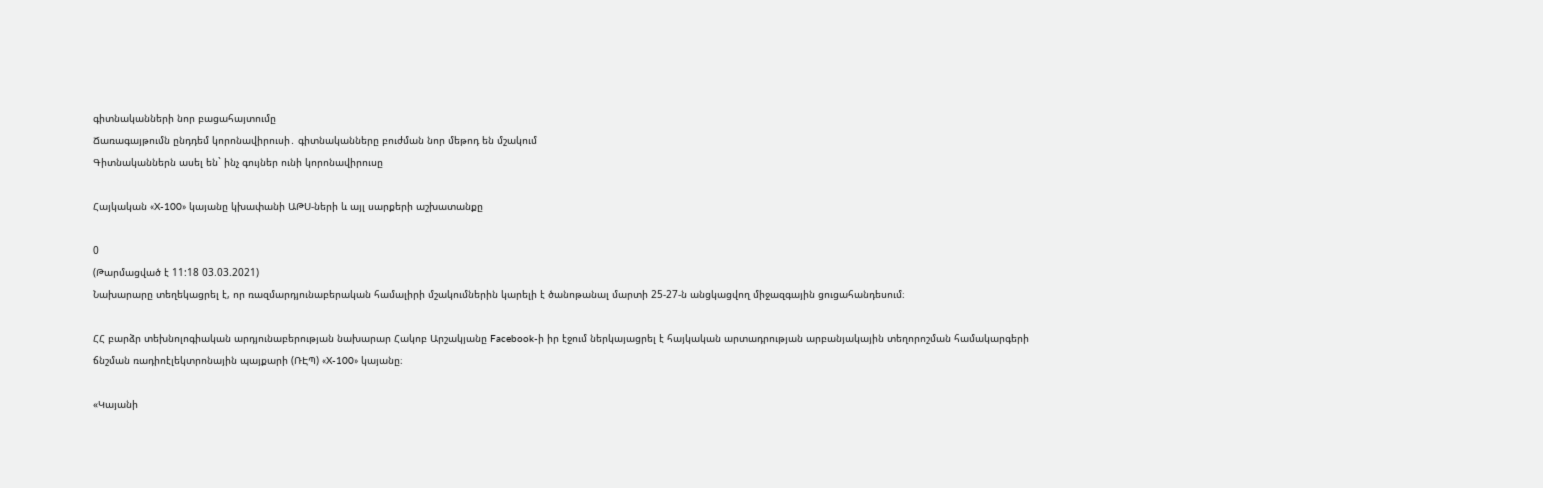գիտնականների նոր բացահայտումը
Ճառագայթումն ընդդեմ կորոնավիրուսի․ գիտնականները բուժման նոր մեթոդ են մշակում
Գիտնականներն ասել են` ինչ գույներ ունի կորոնավիրուսը

Հայկական «X-100» կայանը կխափանի ԱԹՍ-ների և այլ սարքերի աշխատանքը

0
(Թարմացված է 11:18 03.03.2021)
Նախարարը տեղեկացրել է, որ ռազմարդյունաբերական համալիրի մշակումներին կարելի է ծանոթանալ մարտի 25-27-ն անցկացվող միջազգային ցուցահանդեսում։

ՀՀ բարձր տեխնոլոգիական արդյունաբերության նախարար Հակոբ Արշակյանը Facebook-ի իր էջում ներկայացրել է հայկական արտադրության արբանյակային տեղորոշման համակարգերի ճնշման ռադիոէլեկտրոնային պայքարի (ՌԷՊ) «X-100» կայանը։

«Կայանի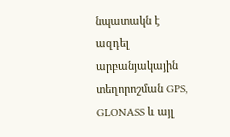նպատակն է ազդել արբանյակային տեղորոշման GPS, GLONASS և այլ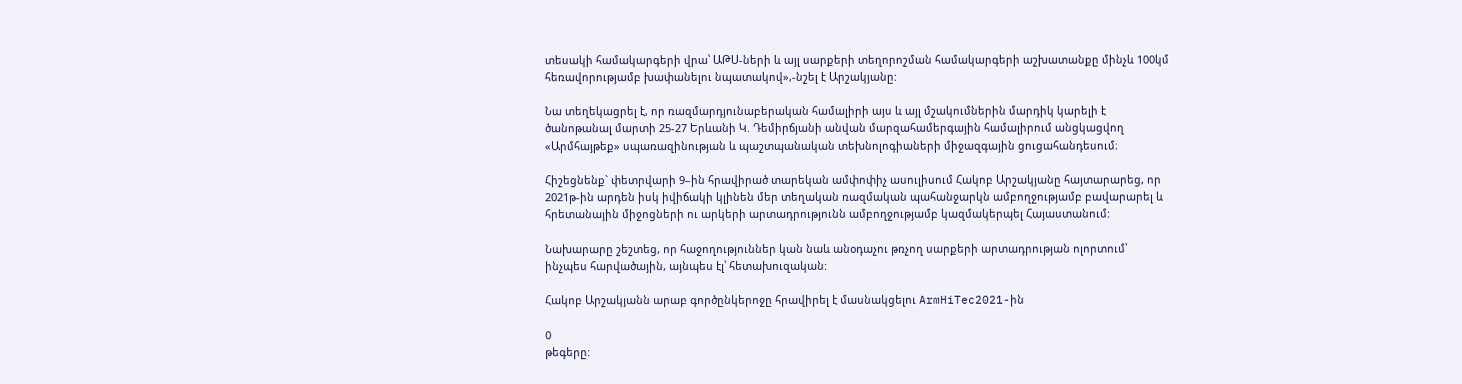տեսակի համակարգերի վրա՝ ԱԹՍ-ների և այլ սարքերի տեղորոշման համակարգերի աշխատանքը մինչև 100կմ հեռավորությամբ խափանելու նպատակով»,-նշել է Արշակյանը:

Նա տեղեկացրել է, որ ռազմարդյունաբերական համալիրի այս և այլ մշակումներին մարդիկ կարելի է ծանոթանալ մարտի 25-27 Երևանի Կ. Դեմիրճյանի անվան մարզահամերգային համալիրում անցկացվող «Արմհայթեք» սպառազինության և պաշտպանական տեխնոլոգիաների միջազգային ցուցահանդեսում։

Հիշեցնենք` փետրվարի 9–ին հրավիրած տարեկան ամփոփիչ ասուլիսում Հակոբ Արշակյանը հայտարարեց, որ 2021թ-ին արդեն իսկ իվիճակի կլինեն մեր տեղական ռազմական պահանջարկն ամբողջությամբ բավարարել և հրետանային միջոցների ու արկերի արտադրությունն ամբողջությամբ կազմակերպել Հայաստանում:

Նախարարը շեշտեց, որ հաջողություններ կան նաև անօդաչու թռչող սարքերի արտադրության ոլորտում՝ ինչպես հարվածային, այնպես էլ՝ հետախուզական:

Հակոբ Արշակյանն արաբ գործընկերոջը հրավիրել է մասնակցելու ArmHiTec2021-ին

0
թեգերը: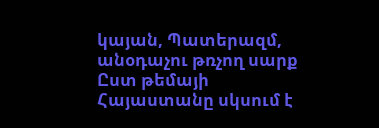կայան, Պատերազմ, անօդաչու թռչող սարք
Ըստ թեմայի
Հայաստանը սկսում է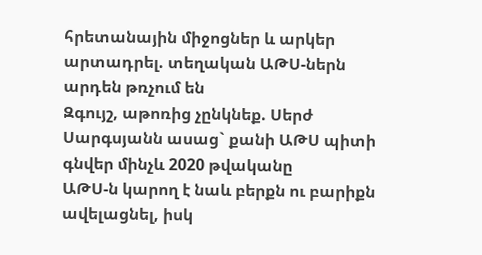հրետանային միջոցներ և արկեր արտադրել. տեղական ԱԹՍ-ներն արդեն թռչում են
Զգույշ, աթոռից չընկնեք. Սերժ Սարգսյանն ասաց` քանի ԱԹՍ պիտի գնվեր մինչև 2020 թվականը
ԱԹՍ-ն կարող է նաև բերքն ու բարիքն ավելացնել, իսկ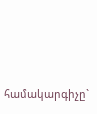համակարգիչը`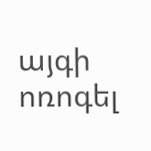այգի ոռոգել